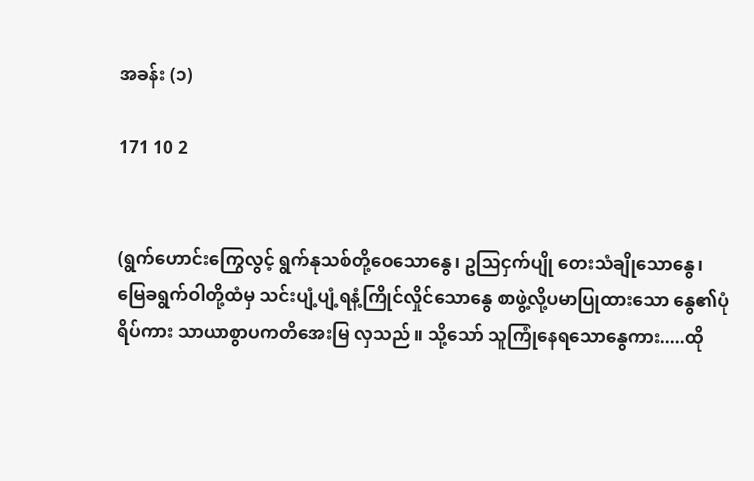အခန်း (၁)

171 10 2


(ရွက်ဟောင်းကြွေလွင့် ရွက်နုသစ်တို့ဝေသောနွေ၊ ဥသြငှက်ပျို တေးသံချိုသောနွေ၊ မြေခရွက်ဝါတို့ထံမှ သင်းပျံ့ပျံ့ရနံ့ကြိုင်လှိုင်သောနွေ စာဖွဲ့လို့ပမာပြုထားသော နွေ၏ပုံရိပ်ကား သာယာစွာပကတိအေးမြ လှသည်။ သို့သော် သူကြုံနေရသောနွေကား.....ထို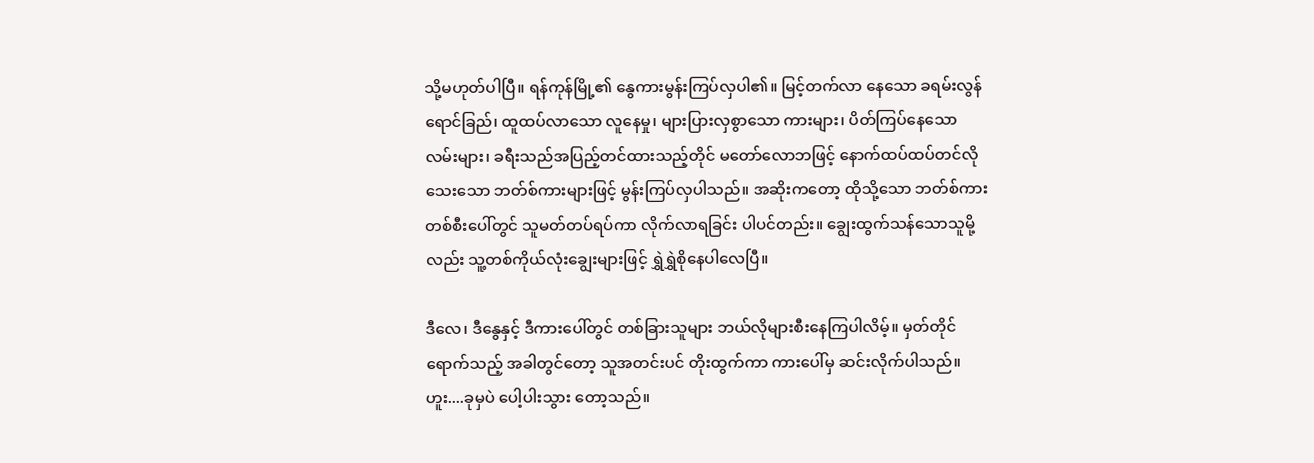သို့မဟုတ်ပါပြီ။ ရန်ကုန်မြို့၏ နွေကားမွန်းကြပ်လှပါ၏။ မြင့်တက်လာ နေသော ခရမ်းလွန်ရောင်ခြည်၊ ထူထပ်လာသော လူနေမှု၊ များပြားလှစွာသော ကားများ၊ ပိတ်ကြပ်နေသော လမ်းများ၊ ခရီးသည်အပြည့်တင်ထားသည့်တိုင် မတော်လောဘဖြင့် နောက်ထပ်ထပ်တင်လိုသေးသော ဘတ်စ်ကားများဖြင့် မွန်းကြပ်လှပါသည်။ အဆိုးကတော့ ထိုသို့သော ဘတ်စ်ကားတစ်စီးပေါ်တွင် သူမတ်တပ်ရပ်ကာ လိုက်လာရခြင်း ပါပင်တည်း။ ချွေးထွက်သန်သောသူမို့လည်း သူ့တစ်ကိုယ်လုံးချွေးများဖြင့် ရွှဲရွှဲစိုနေပါလေပြီ။

ဒီလေ၊ ဒီနွေနှင့် ဒီကားပေါ်တွင် တစ်ခြားသူများ ဘယ်လိုများစီးနေကြပါလိမ့်။ မှတ်တိုင်ရောက်သည့် အခါတွင်တော့ သူအတင်းပင် တိုးထွက်ကာ ကားပေါ်မှ ဆင်းလိုက်ပါသည်။ ဟူး....ခုမှပဲ ပေါ့ပါးသွား တော့သည်။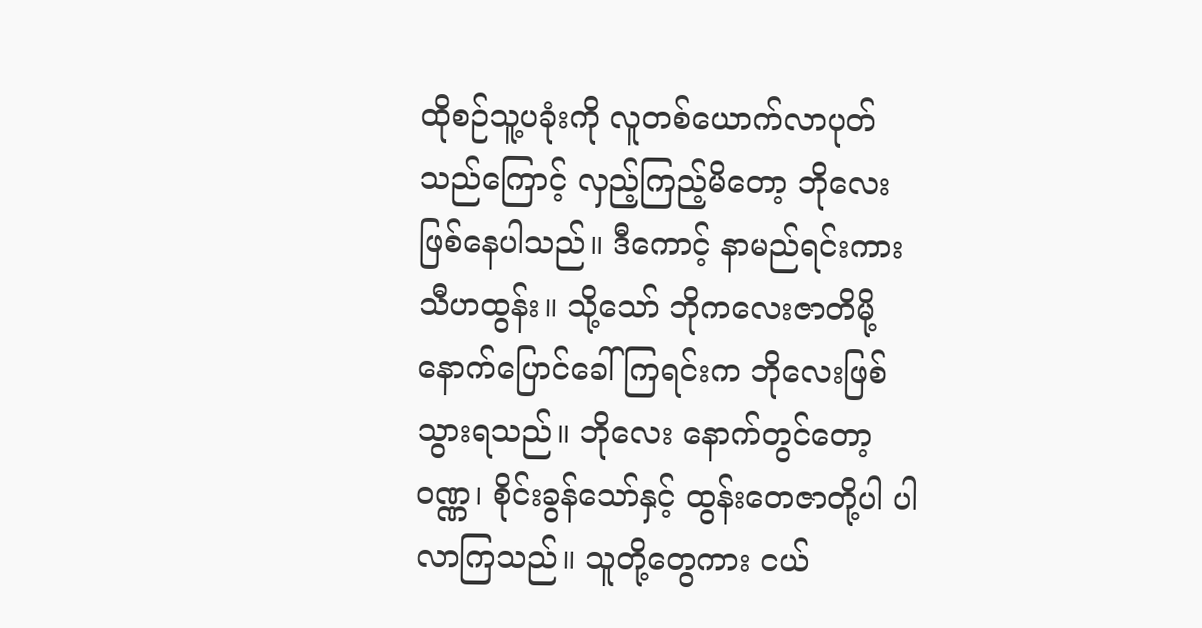ထိုစဉ်သူ့ပခုံးကို လူတစ်ယောက်လာပုတ်သည်ကြောင့် လှည့်ကြည့်မိတော့ ဘိုလေး ဖြစ်နေပါသည်။ ဒီကောင့် နာမည်ရင်းကား သီဟထွန်း။ သို့သော် ဘိုကလေးဇာတိမို့ နောက်ပြောင်ခေါ်ကြရင်းက ဘိုလေးဖြစ်သွားရသည်။ ဘိုလေး နောက်တွင်တော့ ဝဏ္ဏ၊ စိုင်းခွန်သော်နှင့် ထွန်းတေဇာတို့ပါ ပါလာကြသည်။ သူတို့တွေကား ငယ်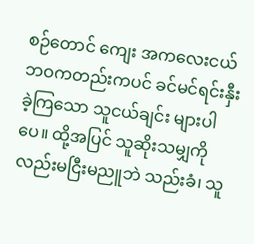စဉ်တောင် ကျေး အကလေးငယ်ဘဝကတည်းကပင် ခင်မင်ရင်းနှီးခဲ့ကြသော သူငယ်ချင်း များပါပေ။ ထို့အပြင် သူဆိုးသမျှကို လည်းမငြီးမညူဘဲ သည်းခံ၊ သူ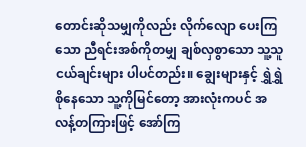တောင်းဆိုသမျှကိုလည်း လိုက်လျော ပေးကြသော ညီရင်းအစ်ကိုတမျှ ချစ်လှစွာသော သူ့သူငယ်ချင်းများ ပါပင်တည်း။ ချွေးများနှင့် ရွှဲရွှဲစိုနေသော သူ့ကိုမြင်တော့ အားလုံးကပင် အလန့်တကြားဖြင့် အော်ကြ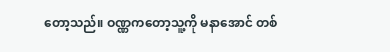တော့သည်။ ဝဏ္ဏကတော့သူ့ကို မနာအောင် တစ်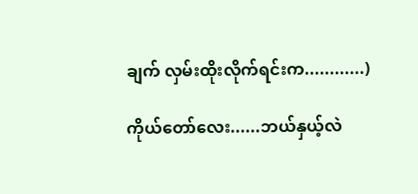ချက် လှမ်းထိုးလိုက်ရင်းက............)

ကိုယ်တော်လေး......ဘယ်နှယ့်လဲ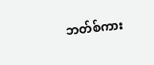ဘတ်စ်ကား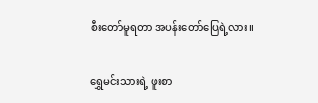စီးတော်မူရတာ အပန်းတော်ပြေရဲ့လား။

ရွှေမင်းသားရဲ့ ဖူးစာ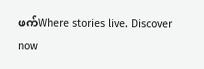ဖက်Where stories live. Discover now